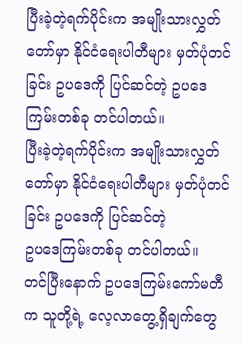ပြီးခဲ့တဲ့ရက်ပိုင်းက အမျိုးသားလွှတ်တော်မှာ နိုင်ငံရေးပါတီများ မှတ်ပုံတင်ခြင်း ဥပဒေကို ပြင်ဆင်တဲ့ ဥပဒေကြမ်းတစ်ခု တင်ပါတယ်။
ပြီးခဲ့တဲ့ရက်ပိုင်းက အမျိုးသားလွှတ်တော်မှာ နိုင်ငံရေးပါတီများ မှတ်ပုံတင်ခြင်း ဥပဒေကို ပြင်ဆင်တဲ့
ဥပဒေကြမ်းတစ်ခု တင်ပါတယ်။
တင်ပြီးနောက် ဥပဒေကြမ်းကော်မတီက သူတို့ရဲ့ လေ့လာတွေ့ရှိချက်တွေ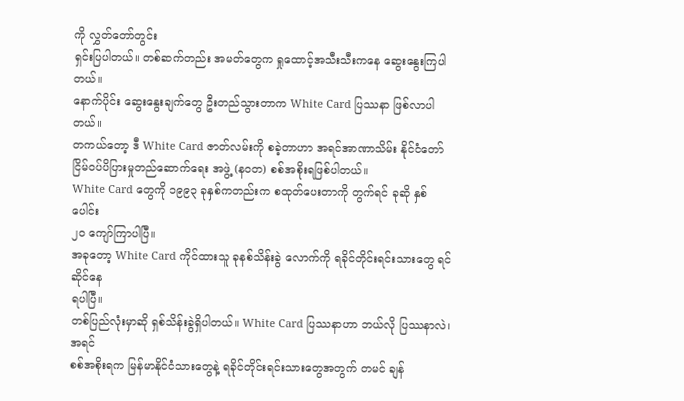ကို လွှတ်တော်တွင်း
ရှင်းပြပါတယ်။ တစ်ဆက်တည်း အမတ်တွေက ရှုထောင့်အသီးသီးကနေ ဆွေးနွေးကြပါတယ်။
နောက်ပိုင်း ဆွေးနွေးချက်တွေ ဦးတည်သွားတာက White Card ပြဿနာ ဖြစ်လာပါတယ်။
တကယ်တော့ ဒီ White Card ဇာတ်လမ်းကို စခဲ့တာဟာ အရင်အာဏာသိမ်း နိုင်ငံတော်
ငြိမ်ဝပ်ပိပြားမှုတည်ဆောက်ရေး အဖွဲ့ (နဝတ) စစ်အစိုးရဖြစ်ပါတယ်။
White Card တွေကို ၁၉၉၃ ခုနှစ်ကတည်းက စထုတ်ပေးတာကို တွက်ရင် ခုဆို နှစ်ပေါင်း
၂၀ ကျော်ကြာပါပြီ။
အခုတော့ White Card ကိုင်ထားသူ ခုနစ်သိန်းခွဲ လောက်ကို ရခိုင်တိုင်းရင်းသားတွေ ရင်ဆိုင်နေ
ရပါပြီ။
တစ်ပြည်လုံးမှာဆို ရှစ်သိန်းခွဲရှိပါတယ်။ White Card ပြဿနာဟာ ဘယ်လို ပြဿနာလဲ၊ အရင်
စစ်အစိုးရက မြန်မာနိုင်ငံသားတွေနဲ့ ရခိုင်တိုင်းရင်းသားတွေအတွက် တမင် ချန်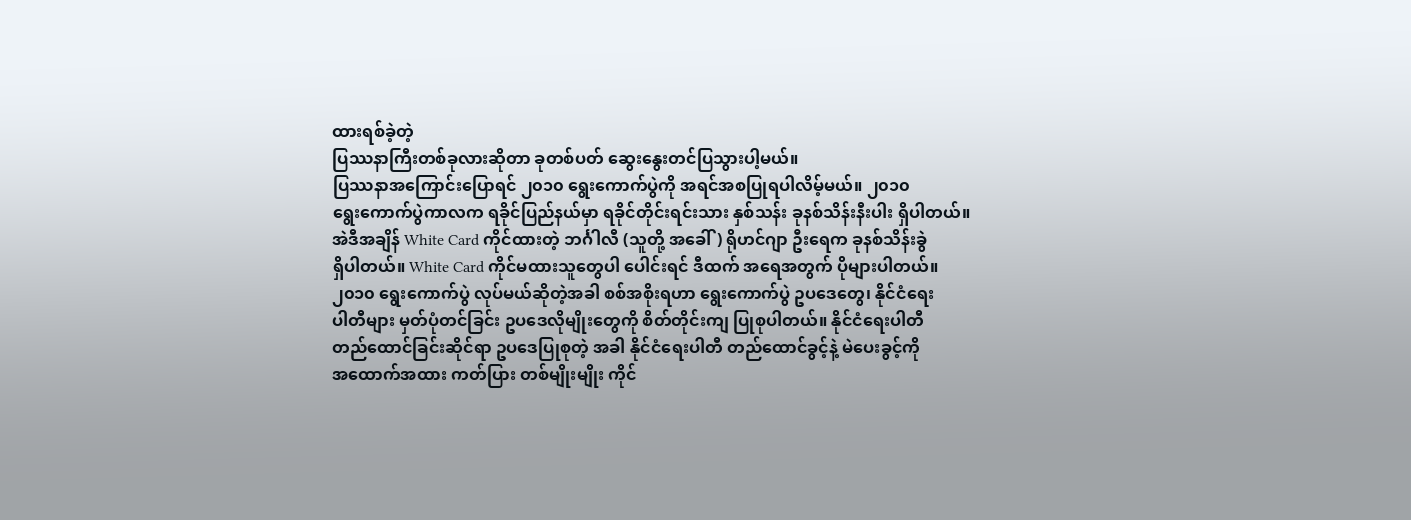ထားရစ်ခဲ့တဲ့
ပြဿနာကြီးတစ်ခုလားဆိုတာ ခုတစ်ပတ် ဆွေးနွေးတင်ပြသွားပါ့မယ်။
ပြဿနာအကြောင်းပြောရင် ၂၀၁၀ ရွေးကောက်ပွဲကို အရင်အစပြုရပါလိမ့်မယ်။ ၂၀၁၀
ရွေးကောက်ပွဲကာလက ရခိုင်ပြည်နယ်မှာ ရခိုင်တိုင်းရင်းသား နှစ်သန်း ခုနစ်သိန်းနီးပါး ရှိပါတယ်။
အဲဒီအချိန် White Card ကိုင်ထားတဲ့ ဘင်္ဂါလီ (သူတို့ အခေါ်) ရိုဟင်ဂျာ ဦးရေက ခုနစ်သိန်းခွဲ
ရှိပါတယ်။ White Card ကိုင်မထားသူတွေပါ ပေါင်းရင် ဒီထက် အရေအတွက် ပိုများပါတယ်။
၂၀၁၀ ရွေးကောက်ပွဲ လုပ်မယ်ဆိုတဲ့အခါ စစ်အစိုးရဟာ ရွေးကောက်ပွဲ ဥပဒေတွေ၊ နိုင်ငံရေး
ပါတီများ မှတ်ပုံတင်ခြင်း ဥပဒေလိုမျိုးတွေကို စိတ်တိုင်းကျ ပြုစုပါတယ်။ နိုင်ငံရေးပါတီ
တည်ထောင်ခြင်းဆိုင်ရာ ဥပဒေပြုစုတဲ့ အခါ နိုင်ငံရေးပါတီ တည်ထောင်ခွင့်နဲ့ မဲပေးခွင့်ကို
အထောက်အထား ကတ်ပြား တစ်မျိုးမျိုး ကိုင်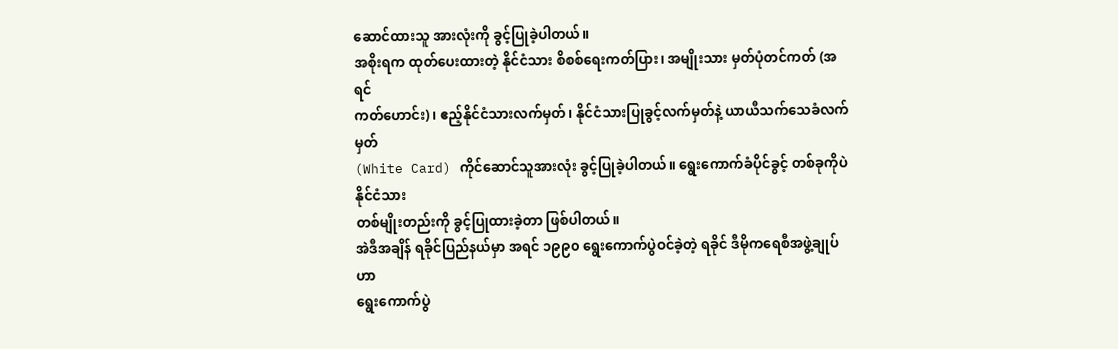ဆောင်ထားသူ အားလုံးကို ခွင့်ပြုခဲ့ပါတယ်။
အစိုးရက ထုတ်ပေးထားတဲ့ နိုင်ငံသား စိစစ်ရေးကတ်ပြား၊ အမျိုးသား မှတ်ပုံတင်ကတ် (အရင်
ကတ်ဟောင်း)၊ ဧည့်နိုင်ငံသားလက်မှတ်၊ နိုင်ငံသားပြုခွင့်လက်မှတ်နဲ့ ယာယီသက်သေခံလက်မှတ်
(White Card) ကိုင်ဆောင်သူအားလုံး ခွင့်ပြုခဲ့ပါတယ်။ ရွေးကောက်ခံပိုင်ခွင့် တစ်ခုကိုပဲ နိုင်ငံသား
တစ်မျိုးတည်းကို ခွင့်ပြုထားခဲ့တာ ဖြစ်ပါတယ်။
အဲဒီအချိန် ရခိုင်ပြည်နယ်မှာ အရင် ၁၉၉၀ ရွေးကောက်ပွဲဝင်ခဲ့တဲ့ ရခိုင် ဒီမိုကရေစီအဖွဲ့ချုပ်ဟာ
ရွေးကောက်ပွဲ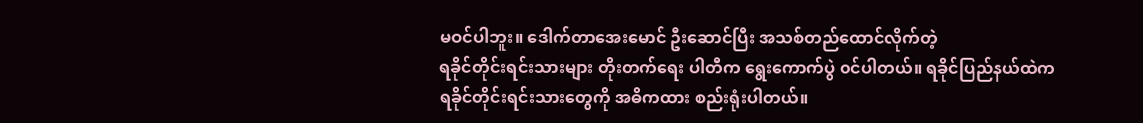မဝင်ပါဘူး။ ဒေါက်တာအေးမောင် ဦးဆောင်ပြီး အသစ်တည်ထောင်လိုက်တဲ့
ရခိုင်တိုင်းရင်းသားများ တိုးတက်ရေး ပါတီက ရွေးကောက်ပွဲ ၀င်ပါတယ်။ ရခိုင်ပြည်နယ်ထဲက
ရခိုင်တိုင်းရင်းသားတွေကို အဓိကထား စည်းရုံးပါတယ်။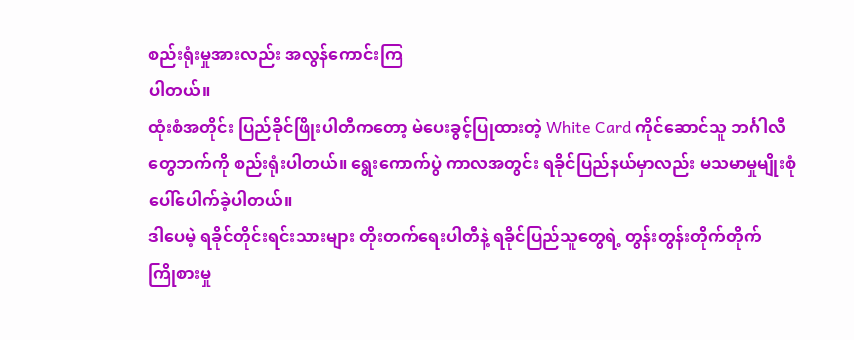စည်းရုံးမှုအားလည်း အလွန်ကောင်းကြ
ပါတယ်။
ထုံးစံအတိုင်း ပြည်ခိုင်ဖြိုးပါတီကတော့ မဲပေးခွင့်ပြုထားတဲ့ White Card ကိုင်ဆောင်သူ ဘင်္ဂါလီ
တွေဘက်ကို စည်းရုံးပါတယ်။ ရွေးကောက်ပွဲ ကာလအတွင်း ရခိုင်ပြည်နယ်မှာလည်း မသမာမှုမျိုးစုံ
ပေါ်ပေါက်ခဲ့ပါတယ်။
ဒါပေမဲ့ ရခိုင်တိုင်းရင်းသားများ တိုးတက်ရေးပါတီနဲ့ ရခိုင်ပြည်သူတွေရဲ့ တွန်းတွန်းတိုက်တိုက်
ကြိုစားမှု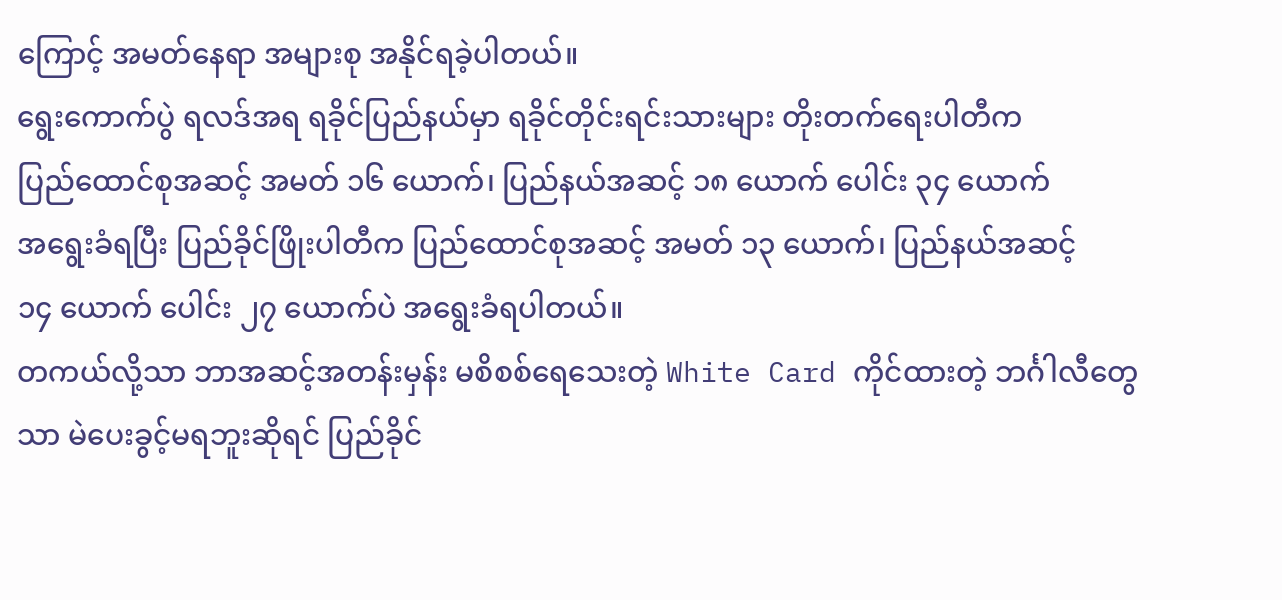ကြောင့် အမတ်နေရာ အများစု အနိုင်ရခဲ့ပါတယ်။
ရွေးကောက်ပွဲ ရလဒ်အရ ရခိုင်ပြည်နယ်မှာ ရခိုင်တိုင်းရင်းသားများ တိုးတက်ရေးပါတီက
ပြည်ထောင်စုအဆင့် အမတ် ၁၆ ယောက်၊ ပြည်နယ်အဆင့် ၁၈ ယောက် ပေါင်း ၃၄ ယောက်
အရွေးခံရပြီး ပြည်ခိုင်ဖြိုးပါတီက ပြည်ထောင်စုအဆင့် အမတ် ၁၃ ယောက်၊ ပြည်နယ်အဆင့်
၁၄ ယောက် ပေါင်း ၂၇ ယောက်ပဲ အရွေးခံရပါတယ်။
တကယ်လို့သာ ဘာအဆင့်အတန်းမှန်း မစိစစ်ရေသေးတဲ့ White Card ကိုင်ထားတဲ့ ဘင်္ဂါလီတွေ
သာ မဲပေးခွင့်မရဘူးဆိုရင် ပြည်ခိုင်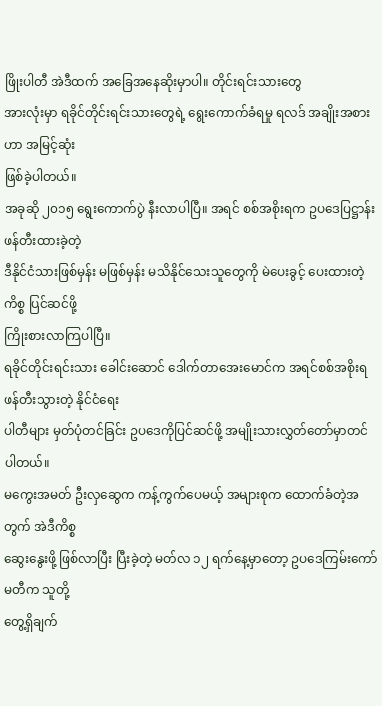ဖြိုးပါတီ အဲဒီထက် အခြေအနေဆိုးမှာပါ။ တိုင်းရင်းသားတွေ
အားလုံးမှာ ရခိုင်တိုင်းရင်းသားတွေရဲ့ ရွေးကောက်ခံရမှု ရလဒ် အချိုးအစားဟာ အမြင့်ဆုံး
ဖြစ်ခဲ့ပါတယ်။
အခုဆို ၂၀၁၅ ရွေးကောက်ပွဲ နီးလာပါပြီ။ အရင် စစ်အစိုးရက ဥပဒေပြဋ္ဌာန်း ဖန်တီးထားခဲ့တဲ့
ဒီနိုင်ငံသားဖြစ်မှန်း မဖြစ်မှန်း မသိနိုင်သေးသူတွေကို မဲပေးခွင့် ပေးထားတဲ့ကိစ္စ ပြင်ဆင်ဖို့
ကြိုးစားလာကြပါပြီ။
ရခိုင်တိုင်းရင်းသား ခေါင်းဆောင် ဒေါက်တာအေးမောင်က အရင်စစ်အစိုးရ ဖန်တီးသွားတဲ့ နိုင်ငံရေး
ပါတီများ မှတ်ပုံတင်ခြင်း ဥပဒေကိုပြင်ဆင်ဖို့ အမျိုးသားလွှတ်တော်မှာတင်ပါတယ်။
မကွေးအမတ် ဦးလှဆွေက ကန့်ကွက်ပေမယ့် အများစုက ထောက်ခံတဲ့အတွက် အဲဒီကိစ္စ
ဆွေးနွေးဖို့ ဖြစ်လာပြီး ပြီးခဲ့တဲ့ မတ်လ ၁၂ ရက်နေ့မှာတော့ ဥပဒေကြမ်းကော်မတီက သူတို့
တွေ့ရှိချက်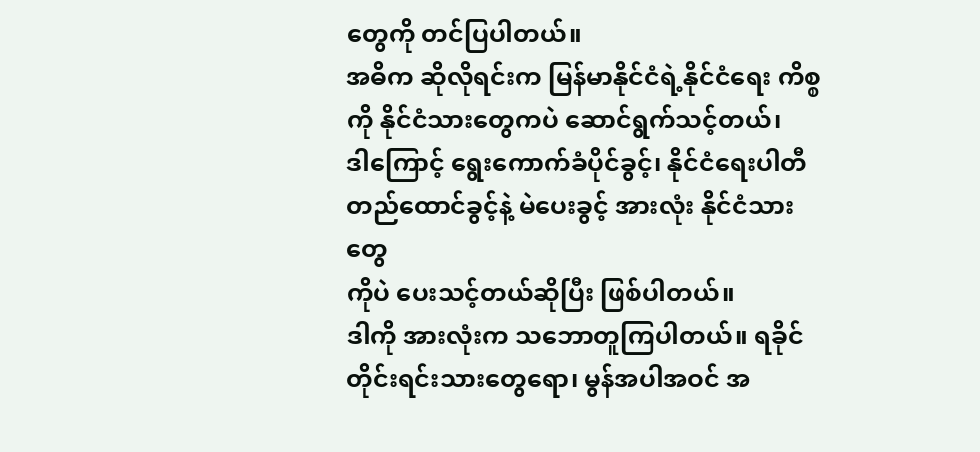တွေကို တင်ပြပါတယ်။
အဓိက ဆိုလိုရင်းက မြန်မာနိုင်ငံရဲ့နိုင်ငံရေး ကိစ္စကို နိုင်ငံသားတွေကပဲ ဆောင်ရွက်သင့်တယ်၊
ဒါကြောင့် ရွေးကောက်ခံပိုင်ခွင့်၊ နိုင်ငံရေးပါတီ တည်ထောင်ခွင့်နဲ့ မဲပေးခွင့် အားလုံး နိုင်ငံသားတွေ
ကိုပဲ ပေးသင့်တယ်ဆိုပြီး ဖြစ်ပါတယ်။
ဒါကို အားလုံးက သဘောတူကြပါတယ်။ ရခိုင်တိုင်းရင်းသားတွေရော၊ မွန်အပါအဝင် အ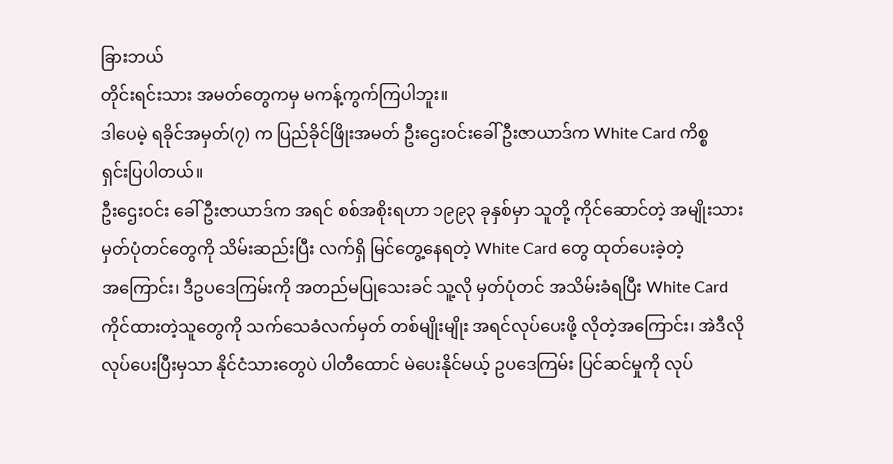ခြားဘယ်
တိုင်းရင်းသား အမတ်တွေကမှ မကန့်ကွက်ကြပါဘူး။
ဒါပေမဲ့ ရခိုင်အမှတ်(၇) က ပြည်ခိုင်ဖြိုးအမတ် ဦးဌေးဝင်းခေါ် ဦးဇာယာဒ်က White Card ကိစ္စ
ရှင်းပြပါတယ်။
ဦးဌေးဝင်း ခေါ် ဦးဇာယာဒ်က အရင် စစ်အစိုးရဟာ ၁၉၉၃ ခုနှစ်မှာ သူတို့ ကိုင်ဆောင်တဲ့ အမျိုးသား
မှတ်ပုံတင်တွေကို သိမ်းဆည်းပြီး လက်ရှိ မြင်တွေ့နေရတဲ့ White Card တွေ ထုတ်ပေးခဲ့တဲ့
အကြောင်း၊ ဒီဥပဒေကြမ်းကို အတည်မပြုသေးခင် သူ့လို မှတ်ပုံတင် အသိမ်းခံရပြီး White Card
ကိုင်ထားတဲ့သူတွေကို သက်သေခံလက်မှတ် တစ်မျိုးမျိုး အရင်လုပ်ပေးဖို့ လိုတဲ့အကြောင်း၊ အဲဒီလို
လုပ်ပေးပြီးမှသာ နိုင်ငံသားတွေပဲ ပါတီထောင် မဲပေးနိုင်မယ့် ဥပဒေကြမ်း ပြင်ဆင်မှုကို လုပ်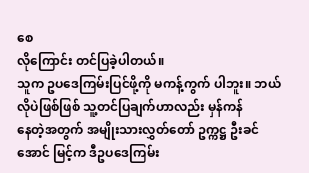စေ
လိုကြောင်း တင်ပြခဲ့ပါတယ်။
သူက ဥပဒေကြမ်းပြင်ဖို့ကို မကန့်ကွက် ပါဘူး။ ဘယ်လိုပဲဖြစ်ဖြစ် သူ့တင်ပြချက်ဟာလည်း မှန်ကန်
နေတဲ့အတွက် အမျိုးသားလွှတ်တော် ဥက္ကဋ္ဌ ဦးခင်အောင် မြင့်က ဒီဥပဒေကြမ်း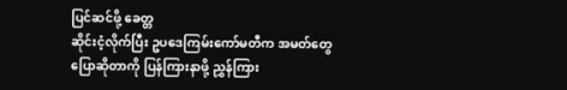ပြင်ဆင်ဖို့ ခေတ္တ
ဆိုင်းငံ့လိုက်ပြီး ဥပဒေကြမ်းကော်မတီက အမတ်တွေ ပြောဆိုတာကို ပြန်ကြားနာဖို့ ညွှန်ကြား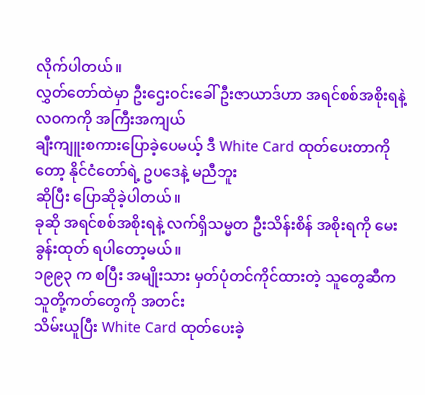လိုက်ပါတယ်။
လွှတ်တော်ထဲမှာ ဦးဌေးဝင်းခေါ် ဦးဇာယာဒ်ဟာ အရင်စစ်အစိုးရနဲ့ လဝကကို အကြီးအကျယ်
ချီးကျူးစကားပြောခဲ့ပေမယ့် ဒီ White Card ထုတ်ပေးတာကိုတော့ နိုင်ငံတော်ရဲ့ ဥပဒေနဲ့ မညီဘူး
ဆိုပြီး ပြောဆိုခဲ့ပါတယ်။
ခုဆို အရင်စစ်အစိုးရနဲ့ လက်ရှိသမ္မတ ဦးသိန်းစိန် အစိုးရကို မေးခွန်းထုတ် ရပါတော့မယ်။
၁၉၉၃ က စပြီး အမျိုးသား မှတ်ပုံတင်ကိုင်ထားတဲ့ သူတွေဆီက သူတို့ကတ်တွေကို အတင်း
သိမ်းယူပြီး White Card ထုတ်ပေးခဲ့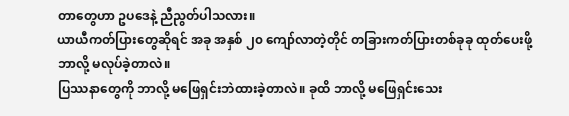တာတွေဟာ ဥပဒေနဲ့ ညီညွတ်ပါသလား။
ယာယီကတ်ပြားတွေဆိုရင် အခု အနှစ် ၂၀ ကျော်လာတဲ့တိုင် တခြားကတ်ပြားတစ်ခုခု ထုတ်ပေးဖို့
ဘာလို့ မလုပ်ခဲ့တာလဲ။
ပြဿနာတွေကို ဘာလို့ မဖြေရှင်းဘဲထားခဲ့တာလဲ။ ခုထိ ဘာလို့ မဖြေရှင်းသေး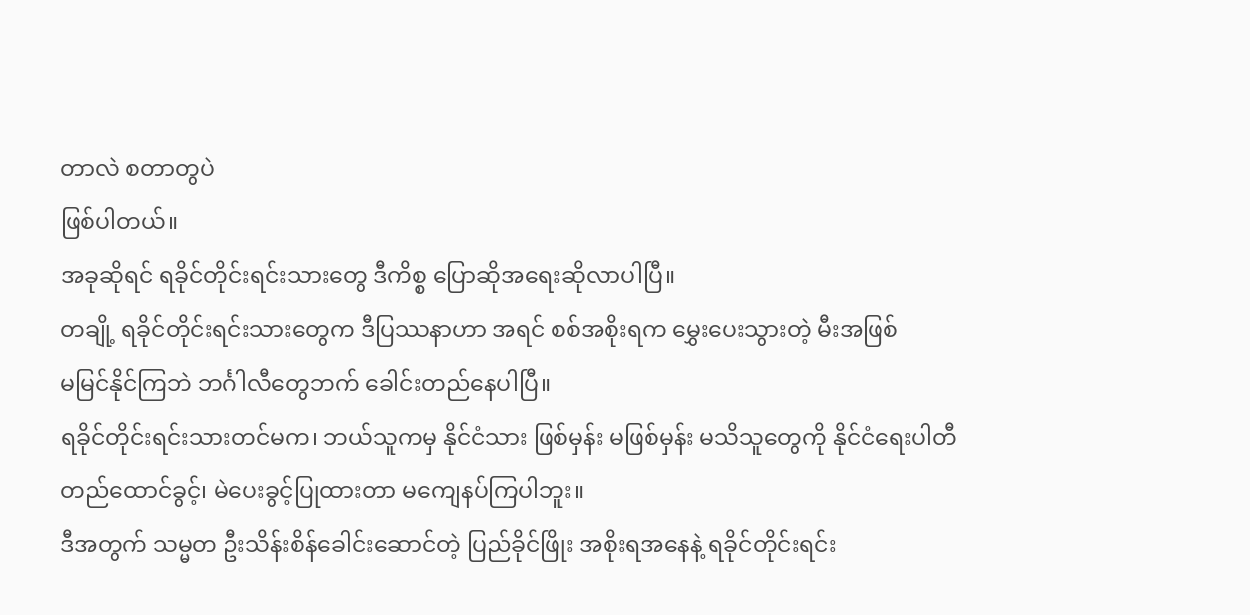တာလဲ စတာတွပဲ
ဖြစ်ပါတယ်။
အခုဆိုရင် ရခိုင်တိုင်းရင်းသားတွေ ဒီကိစ္စ ပြောဆိုအရေးဆိုလာပါပြီ။
တချို့ ရခိုင်တိုင်းရင်းသားတွေက ဒီပြဿနာဟာ အရင် စစ်အစိုးရက မွှေးပေးသွားတဲ့ မီးအဖြစ်
မမြင်နိုင်ကြဘဲ ဘင်္ဂါလီတွေဘက် ခေါင်းတည်နေပါပြီ။
ရခိုင်တိုင်းရင်းသားတင်မက၊ ဘယ်သူကမှ နိုင်ငံသား ဖြစ်မှန်း မဖြစ်မှန်း မသိသူတွေကို နိုင်ငံရေးပါတီ
တည်ထောင်ခွင့်၊ မဲပေးခွင့်ပြုထားတာ မကျေနပ်ကြပါဘူး။
ဒီအတွက် သမ္မတ ဦးသိန်းစိန်ခေါင်းဆောင်တဲ့ ပြည်ခိုင်ဖြိုး အစိုးရအနေနဲ့ ရခိုင်တိုင်းရင်း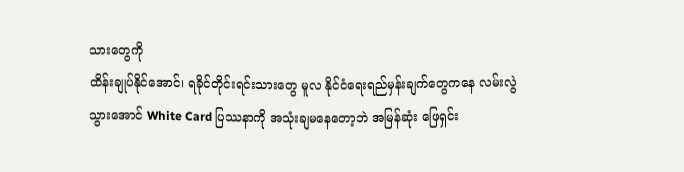သားတွေကို
ထိန်းချုပ်နိုင်အောင်၊ ရခိုင်တိုင်းရင်းသားတွေ မူလ နိုင်ငံရေးရည်မှန်းချက်တွေကနေ လမ်းလွဲ
သွားအောင် White Card ပြဿနာကို အသုံးချမနေတော့ဘဲ အမြန်ဆုံး ဖြေရှင်း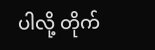ပါလို့ တိုက်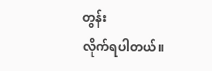တွန်း
လိုက်ရပါတယ်။